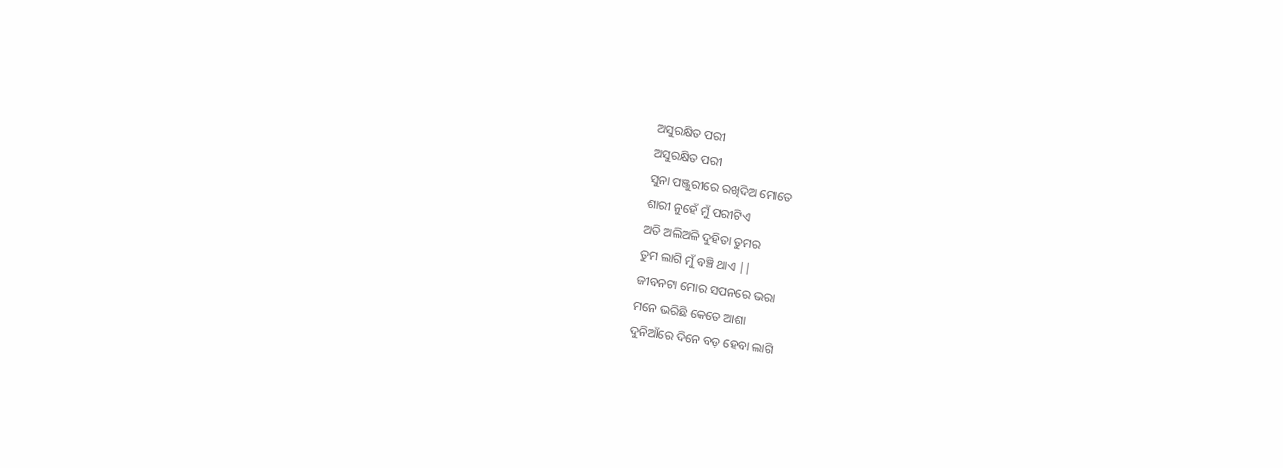ଅସୁରକ୍ଷିତ ପରୀ
ଅସୁରକ୍ଷିତ ପରୀ
ସୁନା ପଞ୍ଜୁରୀରେ ରଖିଦିଅ ମୋତେ
ଶାରୀ ନୁହେଁ ମୁଁ ପରୀଟିଏ
ଅତି ଅଲିଅଳି ଦୁହିତା ତୁମର
ତୁମ ଲାଗି ମୁଁ ବଞ୍ଚି ଥାଏ ||
ଜୀବନଟା ମୋର ସପନରେ ଭରା
ମନେ ଭରିଛି କେତେ ଆଶା
ଦୁନିଆଁରେ ଦିନେ ବଡ଼ ହେବା ଲାଗି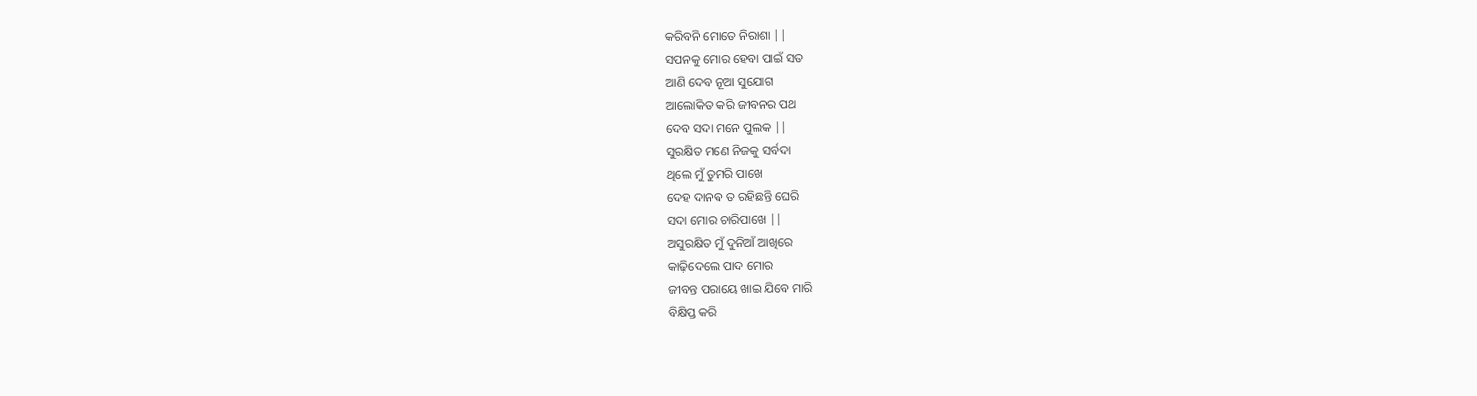କରିବନି ମୋତେ ନିରାଶା ||
ସପନକୁ ମୋର ହେବା ପାଇଁ ସତ
ଆଣି ଦେବ ନୂଆ ସୁଯୋଗ
ଆଲୋକିତ କରି ଜୀବନର ପଥ
ଦେବ ସଦା ମନେ ପୁଲକ ||
ସୁରକ୍ଷିତ ମଣେ ନିଜକୁ ସର୍ବଦା
ଥିଲେ ମୁଁ ତୁମରି ପାଖେ
ଦେହ ଦାନଵ ତ ରହିଛନ୍ତି ଘେରି
ସଦା ମୋର ଚାରିପାଖେ ||
ଅସୁରକ୍ଷିତ ମୁଁ ଦୁନିଆଁ ଆଖିରେ
କାଢ଼ିଦେଲେ ପାଦ ମୋର
ଜୀବନ୍ତ ପରାୟେ ଖାଇ ଯିବେ ମାରି
ବିକ୍ଷିପ୍ତ କରି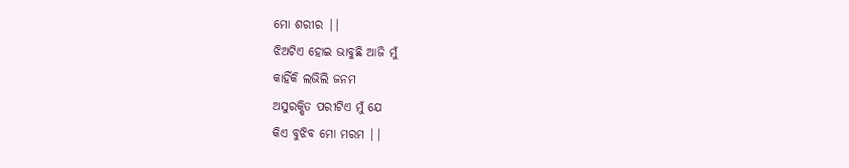ମୋ ଶରୀର ||
ଝିଅଟିଏ ହୋଇ ଭାବୁଛି ଆଜି ମୁଁ
କାହିଁକି ଲଭିଲି ଜନମ
ଅସୁରକ୍ଷିତ ପରୀଟିଏ ମୁଁ ଯେ
କିଏ ବୁଝିବ ମୋ ମରମ ||